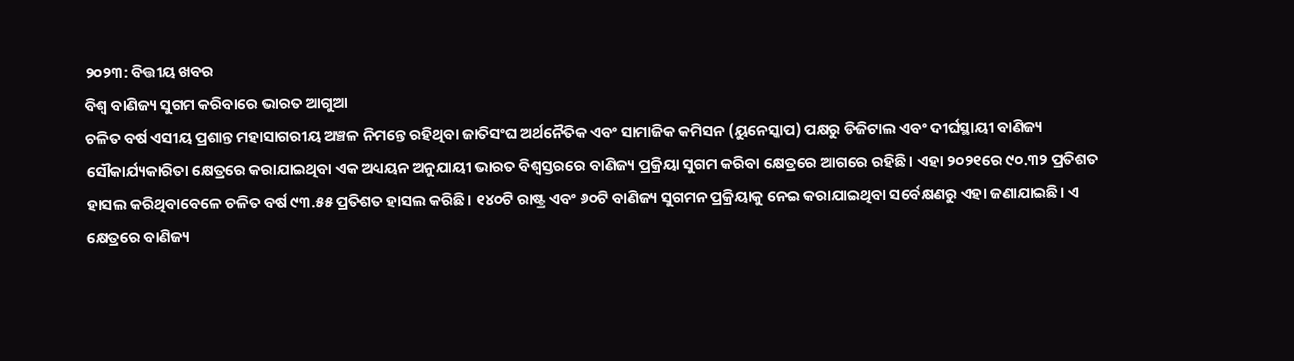୨୦୨୩: ବିତ୍ତୀୟ ଖବର
ବିଶ୍ୱ ବାଣିଜ୍ୟ ସୁଗମ କରିବାରେ ଭାରତ ଆଗୁଆ
ଚଳିତ ବର୍ଷ ଏସୀୟ ପ୍ରଶାନ୍ତ ମହାସାଗରୀୟ ଅଞ୍ଚଳ ନିମନ୍ତେ ରହିଥିବା ଜାତିସଂଘ ଅର୍ଥନୈତିକ ଏବଂ ସାମାଜିକ କମିସନ (ୟୁନେସ୍କାପ) ପକ୍ଷରୁ ଡିଜିଟାଲ ଏବଂ ଦୀର୍ଘସ୍ଥାୟୀ ବାଣିଜ୍ୟ ସୌକାର୍ଯ୍ୟକାରିତା କ୍ଷେତ୍ରରେ କରାଯାଇଥିବା ଏକ ଅଧ୍ୟୟନ ଅନୁଯାୟୀ ଭାରତ ବିଶ୍ୱସ୍ତରରେ ବାଣିଜ୍ୟ ପ୍ରକ୍ରିୟା ସୁଗମ କରିବା କ୍ଷେତ୍ରରେ ଆଗରେ ରହିଛି। ଏହା ୨୦୨୧ରେ ୯୦.୩୨ ପ୍ରତିଶତ ହାସଲ କରିଥିବାବେଳେ ଚଳିତ ବର୍ଷ ୯୩.୫୫ ପ୍ରତିଶତ ହାସଲ କରିଛି। ୧୪୦ଟି ରାଷ୍ଟ୍ର ଏବଂ ୬୦ଟି ବାଣିଜ୍ୟ ସୁଗମନ ପ୍ରକ୍ରିୟାକୁ ନେଇ କରାଯାଇଥିବା ସର୍ବେକ୍ଷଣରୁ ଏହା ଜଣାଯାଇଛି। ଏ କ୍ଷେତ୍ରରେ ବାଣିଜ୍ୟ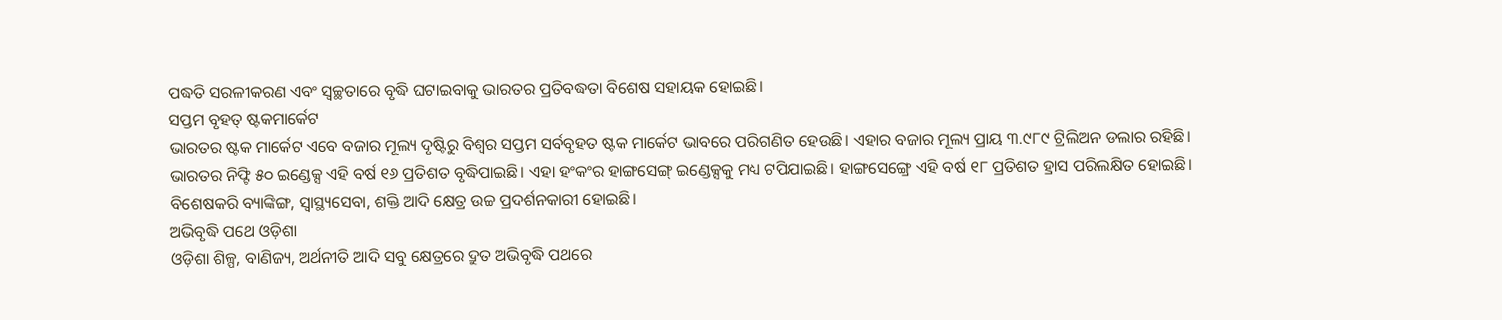ପଦ୍ଧତି ସରଳୀକରଣ ଏବଂ ସ୍ୱଚ୍ଛତାରେ ବୃଦ୍ଧି ଘଟାଇବାକୁ ଭାରତର ପ୍ରତିବଦ୍ଧତା ବିଶେଷ ସହାୟକ ହୋଇଛି।
ସପ୍ତମ ବୃହତ୍ ଷ୍ଟକମାର୍କେଟ
ଭାରତର ଷ୍ଟକ ମାର୍କେଟ ଏବେ ବଜାର ମୂଲ୍ୟ ଦୃଷ୍ଟିରୁ ବିଶ୍ୱର ସପ୍ତମ ସର୍ବବୃହତ ଷ୍ଟକ ମାର୍କେଟ ଭାବରେ ପରିଗଣିତ ହେଉଛି। ଏହାର ବଜାର ମୂଲ୍ୟ ପ୍ରାୟ ୩.୯୮୯ ଟ୍ରିଲିଅନ ଡଲାର ରହିଛି। ଭାରତର ନିଫ୍ଟି ୫୦ ଇଣ୍ଡେକ୍ସ ଏହି ବର୍ଷ ୧୬ ପ୍ରତିଶତ ବୃଦ୍ଧିପାଇଛି। ଏହା ହଂକଂର ହାଙ୍ଗସେଙ୍ଗ୍ ଇଣ୍ଡେକ୍ସକୁ ମଧ୍ୟ ଟପିଯାଇଛି। ହାଙ୍ଗସେଙ୍ଗ୍ରେ ଏହି ବର୍ଷ ୧୮ ପ୍ରତିଶତ ହ୍ରାସ ପରିଲକ୍ଷିତ ହୋଇଛି। ବିଶେଷକରି ବ୍ୟାଙ୍କିଙ୍ଗ, ସ୍ୱାସ୍ଥ୍ୟସେବା, ଶକ୍ତି ଆଦି କ୍ଷେତ୍ର ଉଚ୍ଚ ପ୍ରଦର୍ଶନକାରୀ ହୋଇଛି।
ଅଭିବୃଦ୍ଧି ପଥେ ଓଡ଼ିଶା
ଓଡ଼ିଶା ଶିଳ୍ପ, ବାଣିଜ୍ୟ, ଅର୍ଥନୀତି ଆଦି ସବୁ କ୍ଷେତ୍ରରେ ଦ୍ରୁତ ଅଭିବୃଦ୍ଧି ପଥରେ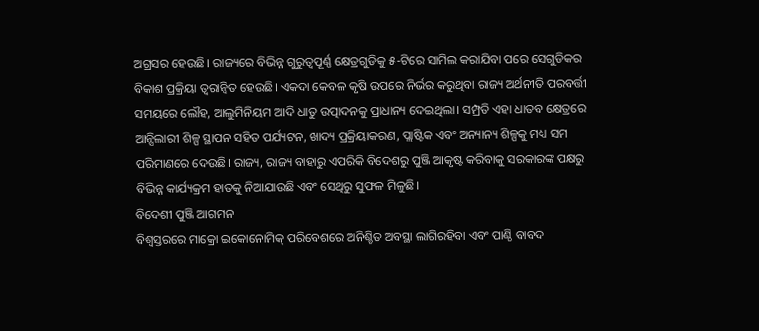ଅଗ୍ରସର ହେଉଛି। ରାଜ୍ୟରେ ବିଭିନ୍ନ ଗୁରୁତ୍ୱପୂର୍ଣ୍ଣ କ୍ଷେତ୍ରଗୁଡିକୁ ୫-ଟିରେ ସାମିଲ କରାଯିବା ପରେ ସେଗୁଡିକର ବିକାଶ ପ୍ରକ୍ରିୟା ତ୍ୱରାନ୍ୱିତ ହେଉଛି। ଏକଦା କେବଳ କୃଷି ଉପରେ ନିର୍ଭର କରୁଥିବା ରାଜ୍ୟ ଅର୍ଥନୀତି ପରବର୍ତ୍ତୀ ସମୟରେ ଲୌହ, ଆଲୁମିନିୟମ ଆଦି ଧାତୁ ଉତ୍ପାଦନକୁ ପ୍ରାଧାନ୍ୟ ଦେଇଥିଲା। ସମ୍ପ୍ରତି ଏହା ଧାତବ କ୍ଷେତ୍ରରେ ଆନ୍ସିଲାରୀ ଶିଳ୍ପ ସ୍ଥାପନ ସହିତ ପର୍ଯ୍ୟଟନ, ଖାଦ୍ୟ ପ୍ରକ୍ରିୟାକରଣ, ପ୍ଲାଷ୍ଟିକ ଏବଂ ଅନ୍ୟାନ୍ୟ ଶିଳ୍ପକୁ ମଧ୍ୟ ସମ ପରିମାଣରେ ଦେଉଛି। ରାଜ୍ୟ, ରାଜ୍ୟ ବାହାରୁ ଏପରିକି ବିଦେଶରୁ ପୁଞ୍ଜି ଆକୃଷ୍ଟ କରିବାକୁ ସରକାରଙ୍କ ପକ୍ଷରୁ ବିଭିନ୍ନ କାର୍ଯ୍ୟକ୍ରମ ହାତକୁ ନିଆଯାଉଛି ଏବଂ ସେଥିରୁ ସୁଫଳ ମିଳୁଛି।
ବିଦେଶୀ ପୁଞ୍ଜି ଆଗମନ
ବିଶ୍ୱସ୍ତରରେ ମାକ୍ରୋ ଇକୋନୋମିକ୍ ପରିବେଶରେ ଅନିଶ୍ଚିତ ଅବସ୍ଥା ଲାଗିରହିବା ଏବଂ ପାଣ୍ଠି ବାବଦ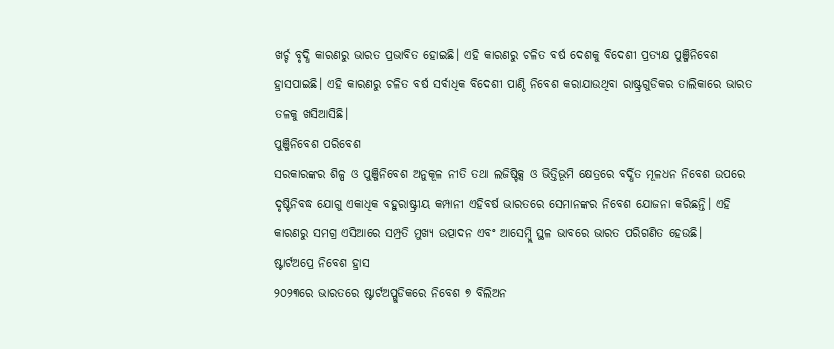ଖର୍ଚ୍ଚ ବୃଦ୍ଧି କାରଣରୁ ଭାରତ ପ୍ରଭାବିତ ହୋଇଛି। ଏହି କାରଣରୁ ଚଳିତ ବର୍ଷ ଦେଶକୁ ବିଦେଶୀ ପ୍ରତ୍ୟକ୍ଷ ପୁଞ୍ଜିନିବେଶ ହ୍ରାସପାଇଛି। ଏହି କାରଣରୁ ଚଳିତ ବର୍ଷ ସର୍ବାଧିକ ବିଦେଶୀ ପାଣ୍ଠି ନିବେଶ କରାଯାଉଥିବା ରାଷ୍ଟ୍ରଗୁଡିକର ତାଲିକାରେ ଭାରତ ତଳକୁ ଖସିଆସିଛି।
ପୁଞ୍ଜିନିବେଶ ପରିବେଶ
ସରକାରଙ୍କର ଶିଳ୍ପ ଓ ପୁଞ୍ଜିନିବେଶ ଅନୁକୂଳ ନୀତି ତଥା ଲଜିଷ୍ଟିକ୍ସ ଓ ଭିତ୍ତିଭୂମି କ୍ଷେତ୍ରରେ ବର୍ଦ୍ଧିତ ମୂଳଧନ ନିବେଶ ଉପରେ ଦୃଷ୍ଟିନିବଦ୍ଧ ଯୋଗୁ ଏକାଧିକ ବହୁରାଷ୍ଟ୍ରୀୟ କମ୍ପାନୀ ଏହିବର୍ଷ ଭାରତରେ ସେମାନଙ୍କର ନିବେଶ ଯୋଜନା କରିଛନ୍ତି। ଏହି କାରଣରୁ ସମଗ୍ର ଏସିଆରେ ସମ୍ପ୍ରତି ମୁଖ୍ୟ ଉତ୍ପାଦନ ଏବଂ ଆସେମ୍ବ୍ଲି ସ୍ଥଳ ଭାବରେ ଭାରତ ପରିଗଣିତ ହେଉଛି।
ଷ୍ଟାର୍ଟଅପ୍ରେ ନିବେଶ ହ୍ରାସ
୨୦୨୩ରେ ଭାରତରେ ଷ୍ଟାର୍ଟଅପ୍ଗୁଡିକରେ ନିବେଶ ୭ ବିଲିଅନ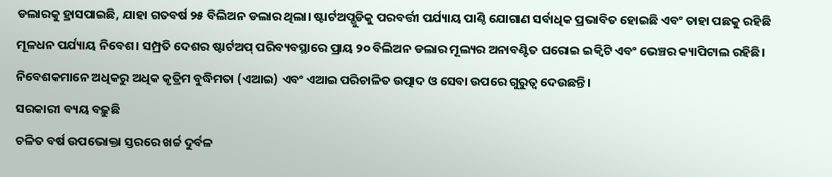ଡଲାରକୁ ହ୍ରାସପାଇଛି, ଯାହା ଗତବର୍ଷ ୨୫ ବିଲିଅନ ଡଲାର ଥିଲା। ଷ୍ଟାର୍ଟଅପ୍ଗୁଡିକୁ ପରବର୍ତ୍ତୀ ପର୍ଯ୍ୟାୟ ପାଣ୍ଠି ଯୋଗାଣ ସର୍ବାଧିକ ପ୍ରଭାବିତ ହୋଇଛି ଏବଂ ତାହା ପଛକୁ ରହିଛି ମୂଳଧନ ପର୍ଯ୍ୟାୟ ନିବେଶ। ସମ୍ପ୍ରତି ଦେଶର ଷ୍ଟାର୍ଟଅପ୍ ପରିବ୍ୟବସ୍ଥାରେ ପ୍ରାୟ ୨୦ ବିଲିଅନ ଡଲାର ମୂଲ୍ୟର ଅନାବଣ୍ଟିତ ଘରୋଇ ଇକ୍ୱିଟି ଏବଂ ଭେଞ୍ଚର କ୍ୟାପିଟାଲ ରହିଛି। ନିବେଶକମାନେ ଅଧିକରୁ ଅଧିକ କୃତ୍ରିମ ବୁଦ୍ଧିମତା (ଏଆଇ) ଏବଂ ଏଆଇ ପରିଚାଳିତ ଉତ୍ପାଦ ଓ ସେବା ଉପରେ ଗୁରୁତ୍ୱ ଦେଉଛନ୍ତି।
ସରକାରୀ ବ୍ୟୟ ବଢ଼ୁଛି
ଚଳିତ ବର୍ଷ ଉପଭୋକ୍ତା ସ୍ତରରେ ଖର୍ଚ୍ଚ ଦୁର୍ବଳ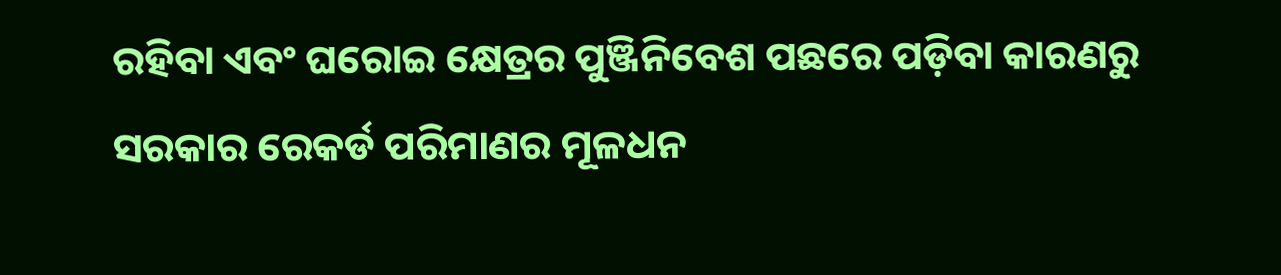ରହିବା ଏବଂ ଘରୋଇ କ୍ଷେତ୍ରର ପୁଞ୍ଜିନିବେଶ ପଛରେ ପଡ଼ିବା କାରଣରୁ ସରକାର ରେକର୍ଡ ପରିମାଣର ମୂଳଧନ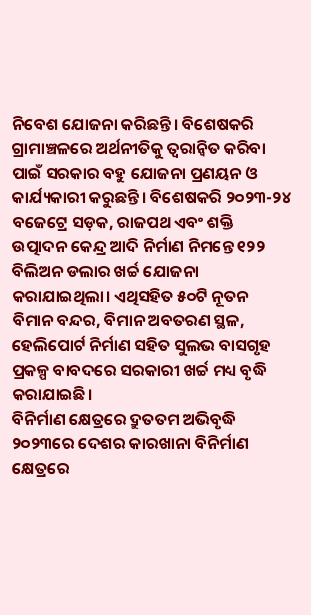ନିବେଶ ଯୋଜନା କରିଛନ୍ତି। ବିଶେଷକରି ଗ୍ରାମାଞ୍ଚଳରେ ଅର୍ଥନୀତିକୁ ତ୍ୱରାନ୍ୱିତ କରିବା ପାଇଁ ସରକାର ବହୁ ଯୋଜନା ପ୍ରଣୟନ ଓ କାର୍ଯ୍ୟକାରୀ କରୁଛନ୍ତି। ବିଶେଷକରି ୨୦୨୩-୨୪ ବଜେଟ୍ରେ ସଡ଼କ, ରାଜପଥ ଏବଂ ଶକ୍ତି ଉତ୍ପାଦନ କେନ୍ଦ୍ର ଆଦି ନିର୍ମାଣ ନିମନ୍ତେ ୧୨୨ ବିଲିଅନ ଡଲାର ଖର୍ଚ୍ଚ ଯୋଜନା କରାଯାଇଥିଲା। ଏଥିସହିତ ୫୦ଟି ନୂତନ ବିମାନ ବନ୍ଦର, ବିମାନ ଅବତରଣ ସ୍ଥଳ, ହେଲିପୋର୍ଟ ନିର୍ମାଣ ସହିତ ସୁଲଭ ବାସଗୃହ ପ୍ରକଳ୍ପ ବାବଦରେ ସରକାରୀ ଖର୍ଚ୍ଚ ମଧ୍ୟ ବୃଦ୍ଧି କରାଯାଇଛି।
ବିନିର୍ମାଣ କ୍ଷେତ୍ରରେ ଦ୍ରୁତତମ ଅଭିବୃଦ୍ଧି
୨୦୨୩ରେ ଦେଶର କାରଖାନା ବିନିର୍ମାଣ କ୍ଷେତ୍ରରେ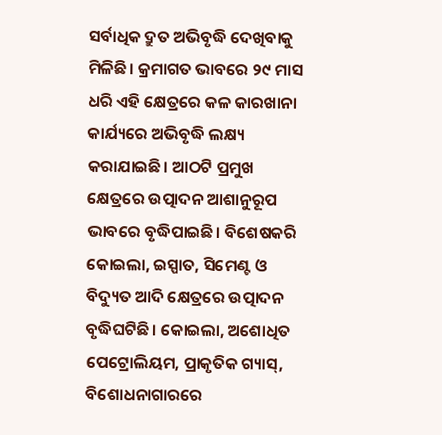ସର୍ବାଧିକ ଦ୍ରୁତ ଅଭିବୃଦ୍ଧି ଦେଖିବାକୁ ମିଳିଛି। କ୍ରମାଗତ ଭାବରେ ୨୯ ମାସ ଧରି ଏହି କ୍ଷେତ୍ରରେ କଳ କାରଖାନା କାର୍ଯ୍ୟରେ ଅଭିବୃଦ୍ଧି ଲକ୍ଷ୍ୟ କରାଯାଇଛି। ଆଠଟି ପ୍ରମୁଖ କ୍ଷେତ୍ରରେ ଉତ୍ପାଦନ ଆଶାନୁରୂପ ଭାବରେ ବୃଦ୍ଧିପାଇଛି। ବିଶେଷକରି କୋଇଲା, ଇସ୍ପାତ, ସିମେଣ୍ଟ ଓ ବିଦ୍ୟୁତ ଆଦି କ୍ଷେତ୍ରରେ ଉତ୍ପାଦନ ବୃଦ୍ଧିଘଟିଛି। କୋଇଲା, ଅଶୋଧିତ ପେଟ୍ରୋଲିୟମ, ପ୍ରାକୃତିକ ଗ୍ୟାସ୍, ବିଶୋଧନାଗାରରେ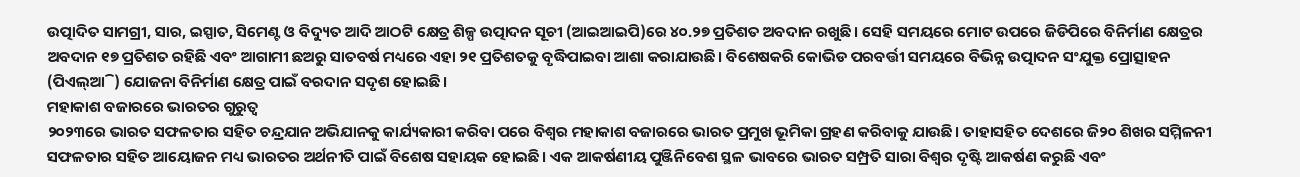ଉତ୍ପାଦିତ ସାମଗ୍ରୀ, ସାର, ଇସ୍ପାତ, ସିମେଣ୍ଟ ଓ ବିଦ୍ୟୁତ ଆଦି ଆଠଟି କ୍ଷେତ୍ର ଶିଳ୍ପ ଉତ୍ପାଦନ ସୂଚୀ (ଆଇଆଇପି)ରେ ୪୦.୨୭ ପ୍ରତିଶତ ଅବଦାନ ରଖୁଛି। ସେହି ସମୟରେ ମୋଟ ଉପରେ ଜିଡିପିରେ ବିନିର୍ମାଣ କ୍ଷେତ୍ରର ଅବଦାନ ୧୭ ପ୍ରତିଶତ ରହିଛି ଏବଂ ଆଗାମୀ ଛଅରୁ ସାତବର୍ଷ ମଧ୍ୟରେ ଏହା ୨୧ ପ୍ରତିଶତକୁ ବୃଦ୍ଧିପାଇବା ଆଶା କରାଯାଉଛି। ବିଶେଷକରି କୋଭିଡ ପରବର୍ତ୍ତୀ ସମୟରେ ବିଭିନ୍ନ ଉତ୍ପାଦନ ସଂଯୁକ୍ତ ପ୍ରୋତ୍ସାହନ (ପିଏଲ୍ଆି) ଯୋଜନା ବିନିର୍ମାଣ କ୍ଷେତ୍ର ପାଇଁ ବରଦାନ ସଦୃଶ ହୋଇଛି।
ମହାକାଶ ବଜାରରେ ଭାରତର ଗୁରୁତ୍ୱ
୨୦୨୩ରେ ଭାରତ ସଫଳତାର ସହିତ ଚନ୍ଦ୍ରଯାନ ଅଭିଯାନକୁ କାର୍ଯ୍ୟକାରୀ କରିବା ପରେ ବିଶ୍ୱର ମହାକାଶ ବଜାରରେ ଭାରତ ପ୍ରମୁଖ ଭୂମିକା ଗ୍ରହଣ କରିବାକୁ ଯାଉଛି। ତାହାସହିତ ଦେଶରେ ଜି୨୦ ଶିଖର ସମ୍ମିଳନୀ ସଫଳତାର ସହିତ ଆୟୋଜନ ମଧ୍ୟ ଭାରତର ଅର୍ଥନୀତି ପାଇଁ ବିଶେଷ ସହାୟକ ହୋଇଛି। ଏକ ଆକର୍ଷଣୀୟ ପୁଞ୍ଜିନିବେଶ ସ୍ଥଳ ଭାବରେ ଭାରତ ସମ୍ପ୍ରତି ସାରା ବିଶ୍ୱର ଦୃଷ୍ଟି ଆକର୍ଷଣ କରୁଛି ଏବଂ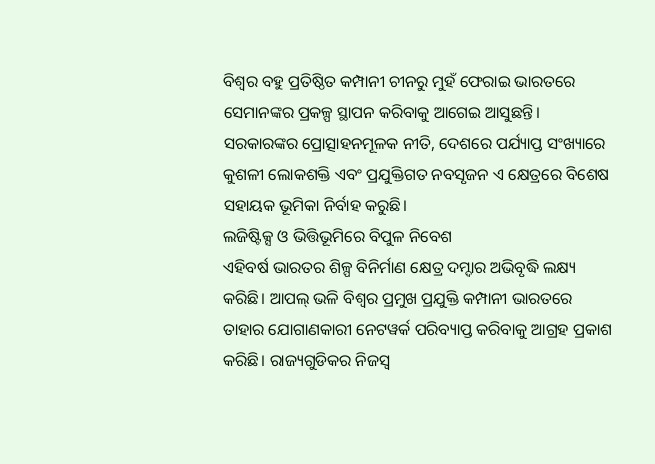ବିଶ୍ୱର ବହୁ ପ୍ରତିଷ୍ଠିତ କମ୍ପାନୀ ଚୀନରୁ ମୁହଁ ଫେରାଇ ଭାରତରେ ସେମାନଙ୍କର ପ୍ରକଳ୍ପ ସ୍ଥାପନ କରିବାକୁ ଆଗେଇ ଆସୁଛନ୍ତି। ସରକାରଙ୍କର ପ୍ରୋତ୍ସାହନମୂଳକ ନୀତି, ଦେଶରେ ପର୍ଯ୍ୟାପ୍ତ ସଂଖ୍ୟାରେ କୁଶଳୀ ଲୋକଶକ୍ତି ଏବଂ ପ୍ରଯୁକ୍ତିଗତ ନବସୃଜନ ଏ କ୍ଷେତ୍ରରେ ବିଶେଷ ସହାୟକ ଭୂମିକା ନିର୍ବାହ କରୁଛି।
ଲଜିଷ୍ଟିକ୍ସ ଓ ଭିତ୍ତିଭୂମିରେ ବିପୁଳ ନିବେଶ
ଏହିବର୍ଷ ଭାରତର ଶିଳ୍ପ ବିନିର୍ମାଣ କ୍ଷେତ୍ର ଦମ୍ଦାର ଅଭିବୃଦ୍ଧି ଲକ୍ଷ୍ୟ କରିଛି। ଆପଲ୍ ଭଳି ବିଶ୍ୱର ପ୍ରମୁଖ ପ୍ରଯୁକ୍ତି କମ୍ପାନୀ ଭାରତରେ ତାହାର ଯୋଗାଣକାରୀ ନେଟୱର୍କ ପରିବ୍ୟାପ୍ତ କରିବାକୁ ଆଗ୍ରହ ପ୍ରକାଶ କରିଛି। ରାଜ୍ୟଗୁଡିକର ନିଜସ୍ୱ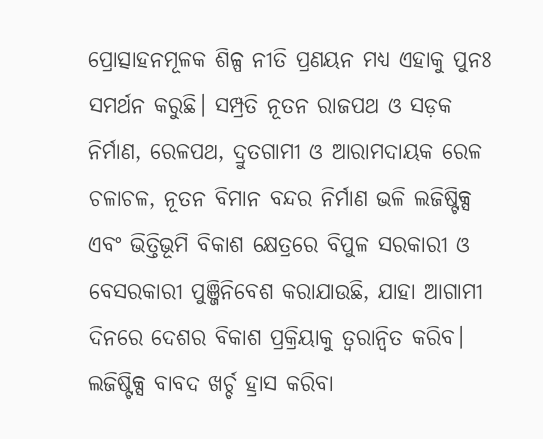ପ୍ରୋତ୍ସାହନମୂଳକ ଶିଳ୍ପ ନୀତି ପ୍ରଣୟନ ମଧ୍ୟ ଏହାକୁ ପୁନଃ ସମର୍ଥନ କରୁଛି। ସମ୍ପ୍ରତି ନୂତନ ରାଜପଥ ଓ ସଡ଼କ ନିର୍ମାଣ, ରେଳପଥ, ଦ୍ରୁତଗାମୀ ଓ ଆରାମଦାୟକ ରେଳ ଚଳାଚଳ, ନୂତନ ବିମାନ ବନ୍ଦର ନିର୍ମାଣ ଭଳି ଲଜିଷ୍ଟିକ୍ସ ଏବଂ ଭିତ୍ତିଭୂମି ବିକାଶ କ୍ଷେତ୍ରରେ ବିପୁଳ ସରକାରୀ ଓ ବେସରକାରୀ ପୁଞ୍ଜିନିବେଶ କରାଯାଉଛି, ଯାହା ଆଗାମୀ ଦିନରେ ଦେଶର ବିକାଶ ପ୍ରକ୍ରିୟାକୁ ତ୍ୱରାନ୍ୱିତ କରିବ। ଲଜିଷ୍ଟିକ୍ସ ବାବଦ ଖର୍ଚ୍ଚ ହ୍ରାସ କରିବା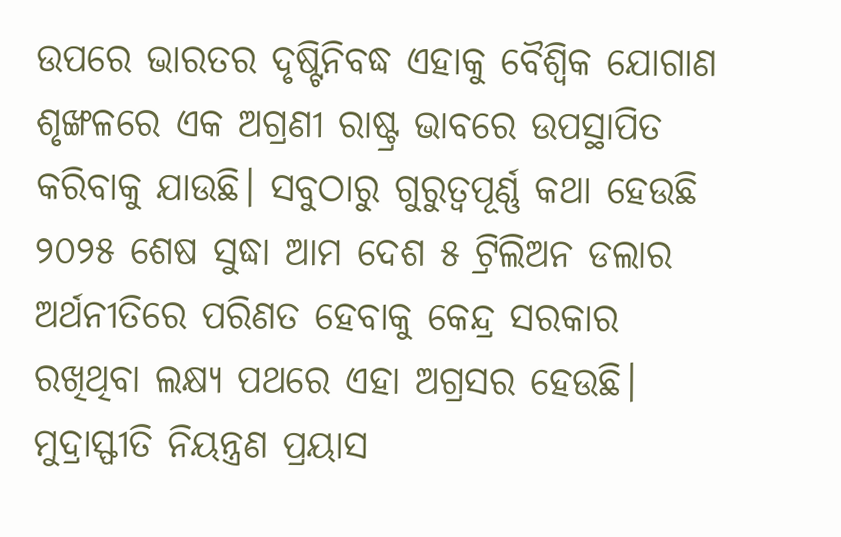ଉପରେ ଭାରତର ଦୃଷ୍ଟିନିବଦ୍ଧ ଏହାକୁ ବୈଶ୍ୱିକ ଯୋଗାଣ ଶୃଙ୍ଖଳରେ ଏକ ଅଗ୍ରଣୀ ରାଷ୍ଟ୍ର ଭାବରେ ଉପସ୍ଥାପିତ କରିବାକୁ ଯାଉଛି। ସବୁଠାରୁ ଗୁରୁତ୍ୱପୂର୍ଣ୍ଣ କଥା ହେଉଛି ୨୦୨୫ ଶେଷ ସୁଦ୍ଧା ଆମ ଦେଶ ୫ ଟ୍ରିଲିଅନ ଡଲାର ଅର୍ଥନୀତିରେ ପରିଣତ ହେବାକୁ କେନ୍ଦ୍ର ସରକାର ରଖିଥିବା ଲକ୍ଷ୍ୟ ପଥରେ ଏହା ଅଗ୍ରସର ହେଉଛି।
ମୁଦ୍ରାସ୍ଫୀତି ନିୟନ୍ତ୍ରଣ ପ୍ରୟାସ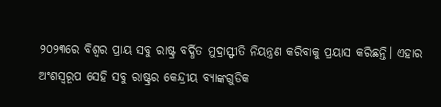୨୦୨୩ରେ ବିଶ୍ୱର ପ୍ରାୟ ସବୁ ରାଷ୍ଟ୍ର ବର୍ଦ୍ଧିତ ମୁଦ୍ରାସ୍ଫୀତି ନିୟନ୍ତ୍ରଣ କରିବାକୁ ପ୍ରୟାସ କରିଛନ୍ତି। ଏହାର ଅଂଶସ୍ୱରୂପ ସେହି ସବୁ ରାଷ୍ଟ୍ରର କେନ୍ଦ୍ରୀୟ ବ୍ୟାଙ୍କଗୁଡିକ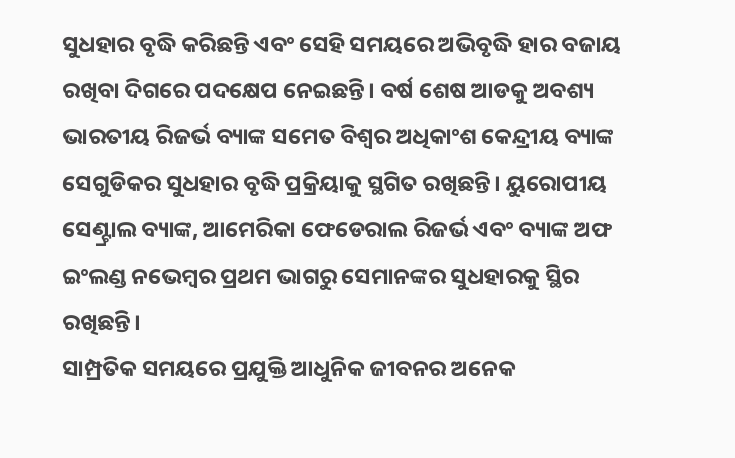ସୁଧହାର ବୃଦ୍ଧି କରିଛନ୍ତି ଏବଂ ସେହି ସମୟରେ ଅଭିବୃଦ୍ଧି ହାର ବଜାୟ ରଖିବା ଦିଗରେ ପଦକ୍ଷେପ ନେଇଛନ୍ତି। ବର୍ଷ ଶେଷ ଆଡକୁ ଅବଶ୍ୟ ଭାରତୀୟ ରିଜର୍ଭ ବ୍ୟାଙ୍କ ସମେତ ବିଶ୍ୱର ଅଧିକାଂଶ କେନ୍ଦ୍ରୀୟ ବ୍ୟାଙ୍କ ସେଗୁଡିକର ସୁଧହାର ବୃଦ୍ଧି ପ୍ରକ୍ରିୟାକୁ ସ୍ଥଗିତ ରଖିଛନ୍ତି। ୟୁରୋପୀୟ ସେଣ୍ଟ୍ରାଲ ବ୍ୟାଙ୍କ, ଆମେରିକା ଫେଡେରାଲ ରିଜର୍ଭ ଏବଂ ବ୍ୟାଙ୍କ ଅଫ ଇଂଲଣ୍ଡ ନଭେମ୍ବର ପ୍ରଥମ ଭାଗରୁ ସେମାନଙ୍କର ସୁଧହାରକୁ ସ୍ଥିର ରଖିଛନ୍ତି।
ସାମ୍ପ୍ରତିକ ସମୟରେ ପ୍ରଯୁକ୍ତି ଆଧୁନିକ ଜୀବନର ଅନେକ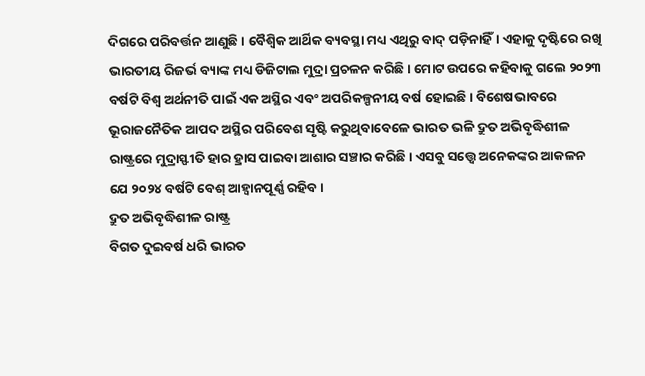ଦିଗରେ ପରିବର୍ତ୍ତନ ଆଣୁଛି। ବୈଶ୍ୱିକ ଆର୍ଥିକ ବ୍ୟବସ୍ଥା ମଧ୍ୟ ଏଥିରୁ ବାଦ୍ ପଡ଼ିନାହିଁ। ଏହାକୁ ଦୃଷ୍ଟିରେ ରଖି ଭାରତୀୟ ରିଜର୍ଭ ବ୍ୟାଙ୍କ ମଧ୍ୟ ଡିଜିଟାଲ ମୁଦ୍ରା ପ୍ରଚଳନ କରିଛି। ମୋଟ ଉପରେ କହିବାକୁ ଗଲେ ୨୦୨୩ ବର୍ଷଟି ବିଶ୍ୱ ଅର୍ଥନୀତି ପାଇଁ ଏକ ଅସ୍ଥିର ଏବଂ ଅପରିକଳ୍ପନୀୟ ବର୍ଷ ହୋଇଛି। ବିଶେଷଭାବରେ ଭୂରାଜନୈତିକ ଆପଦ ଅସ୍ଥିର ପରିବେଶ ସୃଷ୍ଟି କରୁଥିବାବେଳେ ଭାରତ ଭଳି ଦ୍ରୁତ ଅଭିବୃଦ୍ଧିଶୀଳ ରାଷ୍ଟ୍ରରେ ମୁଦ୍ରାସ୍ଫୀତି ହାର ହ୍ରାସ ପାଇବା ଆଶାର ସଞ୍ଚାର କରିଛି। ଏସବୁ ସତ୍ତ୍ବେ ଅନେକଙ୍କର ଆକଳନ ଯେ ୨୦୨୪ ବର୍ଷଟି ବେଶ୍ ଆହ୍ୱାନପୂର୍ଣ୍ଣ ରହିବ।
ଦ୍ରୁତ ଅଭିବୃଦ୍ଧିଶୀଳ ରାଷ୍ଟ୍ର
ବିଗତ ଦୁଇବର୍ଷ ଧରି ଭାରତ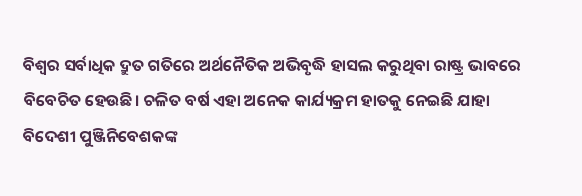ବିଶ୍ୱର ସର୍ବାଧିକ ଦ୍ରୁତ ଗତିରେ ଅର୍ଥନୈତିକ ଅଭିବୃଦ୍ଧି ହାସଲ କରୁଥିବା ରାଷ୍ଟ୍ର ଭାବରେ ବିବେଚିତ ହେଉଛି। ଚଳିତ ବର୍ଷ ଏହା ଅନେକ କାର୍ଯ୍ୟକ୍ରମ ହାତକୁ ନେଇଛି ଯାହା ବିଦେଶୀ ପୁଞ୍ଜିନିବେଶକଙ୍କ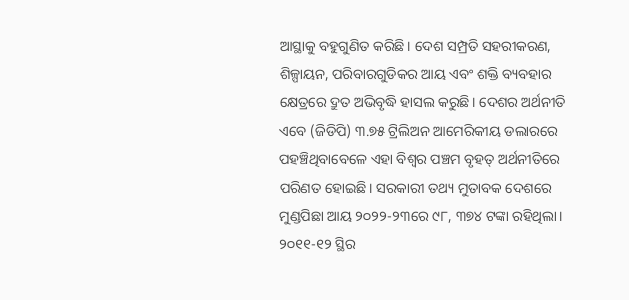ଆସ୍ଥାକୁ ବହୁଗୁଣିତ କରିଛି। ଦେଶ ସମ୍ପ୍ରତି ସହରୀକରଣ, ଶିଳ୍ପାୟନ, ପରିବାରଗୁଡିକର ଆୟ ଏବଂ ଶକ୍ତି ବ୍ୟବହାର କ୍ଷେତ୍ରରେ ଦ୍ରୁତ ଅଭିବୃଦ୍ଧି ହାସଲ କରୁଛି। ଦେଶର ଅର୍ଥନୀତି ଏବେ (ଜିଡିପି) ୩.୭୫ ଟ୍ରିଲିଅନ ଆମେରିକୀୟ ଡଲାରରେ ପହଞ୍ଚିଥିବାବେଳେ ଏହା ବିଶ୍ୱର ପଞ୍ଚମ ବୃହତ୍ ଅର୍ଥନୀତିରେ ପରିଣତ ହୋଇଛି। ସରକାରୀ ତଥ୍ୟ ମୁତାବକ ଦେଶରେ ମୁଣ୍ଡପିଛା ଆୟ ୨୦୨୨-୨୩ରେ ୯୮, ୩୭୪ ଟଙ୍କା ରହିଥିଲା। ୨୦୧୧-୧୨ ସ୍ଥିର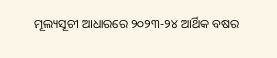ମୂଲ୍ୟସୂଚୀ ଆଧାରରେ ୨୦୨୩-୨୪ ଆର୍ଥିକ ବଷର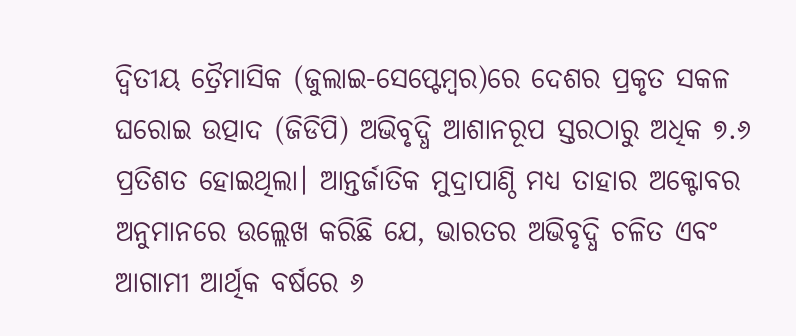ଦ୍ୱିତୀୟ ତ୍ରୈମାସିକ (ଜୁଲାଇ-ସେପ୍ଟେମ୍ବର)ରେ ଦେଶର ପ୍ରକୃତ ସକଳ ଘରୋଇ ଉତ୍ପାଦ (ଜିଡିପି) ଅଭିବୃଦ୍ଧି ଆଶାନରୂପ ସ୍ତରଠାରୁ ଅଧିକ ୭.୬ ପ୍ରତିଶତ ହୋଇଥିଲା। ଆନ୍ତର୍ଜାତିକ ମୁଦ୍ରାପାଣ୍ଠି ମଧ୍ୟ ତାହାର ଅକ୍ଟୋବର ଅନୁମାନରେ ଉଲ୍ଲେଖ କରିଛି ଯେ, ଭାରତର ଅଭିବୃଦ୍ଧି ଚଳିତ ଏବଂ ଆଗାମୀ ଆର୍ଥିକ ବର୍ଷରେ ୬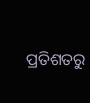ପ୍ରତିଶତରୁ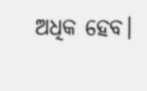ଅଧିକ ହେବ।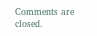Comments are closed.